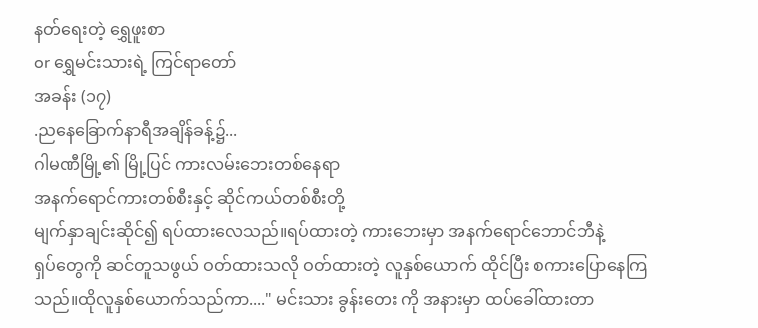နတ်ရေးတဲ့ ရွှေဖူးစာ
or ရွှေမင်းသားရဲ့ ကြင်ရာတော်
အခန်း (၁၇)
.ညနေခြောက်နာရီအချိန်ခန့်၌...
ဂါမဏီမြို့၏ မြို့ပြင် ကားလမ်းဘေးတစ်နေရာ
အနက်ရောင်ကားတစ်စီးနှင့် ဆိုင်ကယ်တစ်စီးတို့
မျက်နှာချင်းဆိုင်၍ ရပ်ထားလေသည်။ရပ်ထားတဲ့ ကားဘေးမှာ အနက်ရောင်ဘောင်ဘီနဲ့
ရှပ်တွေကို ဆင်တူသဖွယ် ဝတ်ထားသလို ဝတ်ထားတဲ့ လူနှစ်ယောက် ထိုင်ပြီး စကားပြောနေကြသည်။ထိုလူနှစ်ယောက်သည်ကာ...." မင်းသား ခွန်းတေး ကို အနားမှာ ထပ်ခေါ်ထားတာ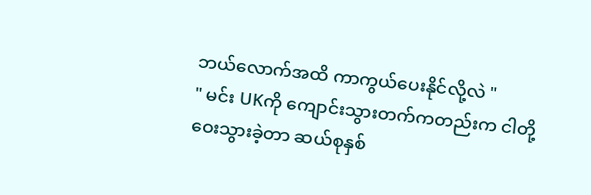ဘယ်လောက်အထိ ကာကွယ်ပေးနိုင်လို့လဲ "
" မင်း UKကို ကျောင်းသွားတက်ကတည်းက ငါတို့ ဝေးသွားခဲ့တာ ဆယ်စုနှစ်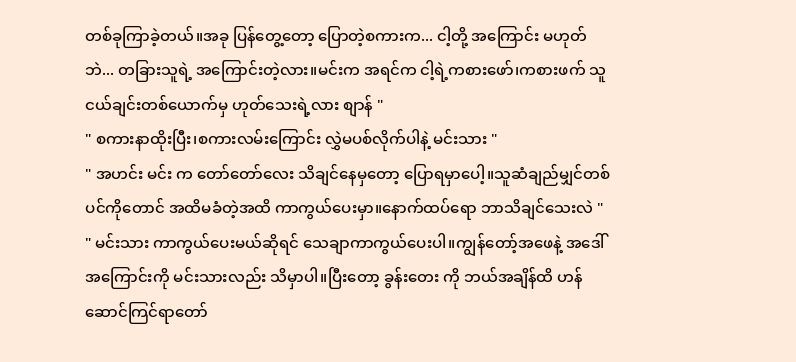တစ်ခုကြာခဲ့တယ်။အခု ပြန်တွေ့တော့ ပြောတဲ့စကားက... ငါ့တို့ အကြောင်း မဟုတ်ဘဲ... တခြားသူရဲ့ အကြောင်းတဲ့လား။မင်းက အရင်က ငါ့ရဲ့ကစားဖော်၊ကစားဖက် သူငယ်ချင်းတစ်ယောက်မှ ဟုတ်သေးရဲ့လား စျာန် "
" စကားနာထိုးပြီး၊စကားလမ်းကြောင်း လွှဲမပစ်လိုက်ပါနဲ့ မင်းသား "
" အဟင်း မင်း က တော်တော်လေး သိချင်နေမှတော့ ပြောရမှာပေါ့။သူဆံချည်မျှင်တစ်ပင်ကိုတောင် အထိမခံတဲ့အထိ ကာကွယ်ပေးမှာ။နောက်ထပ်ရော ဘာသိချင်သေးလဲ "
" မင်းသား ကာကွယ်ပေးမယ်ဆိုရင် သေချာကာကွယ်ပေးပါ။ကျွန်တော့်အဖေနဲ့ အဒေါ်အကြောင်းကို မင်းသားလည်း သိမှာပါ။ပြီးတော့ ခွန်းတေး ကို ဘယ်အချိန်ထိ ဟန်ဆောင်ကြင်ရာတော်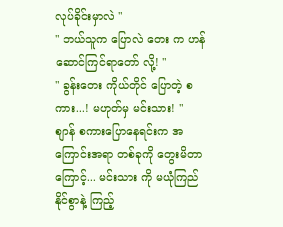လုပ်ခိုင်းမှာလဲ "
" ဘယ်သူက ပြောလဲ တေး က ဟန်ဆောင်ကြင်ရာတော် လို့! "
" ခွန်းတေး ကိုယ်တိုင် ပြောတဲ့ စကား...! မဟုတ်မှ မင်းသား! "
စျာန် စကားပြောနေရင်းက အကြောင်းအရာ တစ်ခုကို တွေးမိတာကြောင့်... မင်းသား ကို မယုံကြည်နိုင်စွာနဲ့ ကြည့်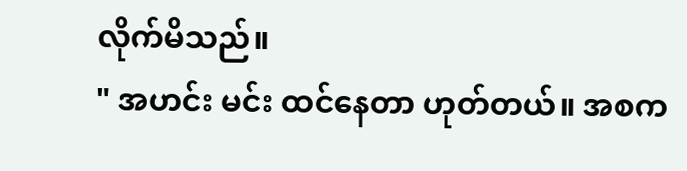လိုက်မိသည်။
" အဟင်း မင်း ထင်နေတာ ဟုတ်တယ်။ အစက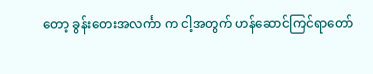တော့ ခွန်းတေးအလင်္ကာ က ငါ့အတွက် ဟန်ဆောင်ကြင်ရာတော်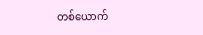တစ်ယောက်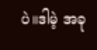ပဲ။ဒါမဲ့ အခု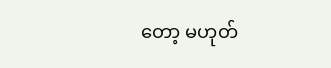တော့ မဟုတ်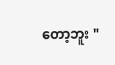တော့ဘူး "